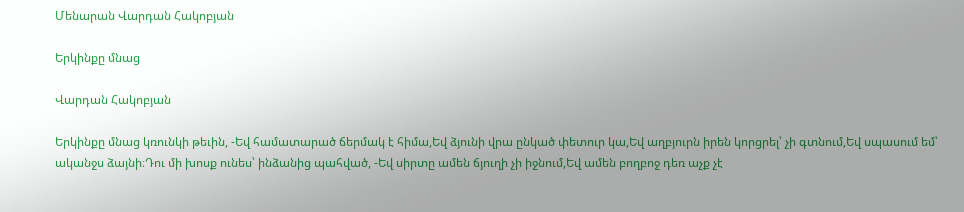Մենարան Վարդան Հակոբյան

Երկինքը մնաց

Վարդան Հակոբյան

Երկինքը մնաց կռունկի թեւին, -Եվ համատարած ճերմակ է հիմա,Եվ ձյունի վրա ընկած փետուր կա,Եվ աղբյուրն իրեն կորցրել՝ չի գտնում,Եվ սպասում եմ՝ ականջս ձայնի։Դու մի խոսք ունես՝ ինձանից պահված, -Եվ սիրտը ամեն ճյուղի չի իջնում,Եվ ամեն բողբոջ դեռ աչք չէ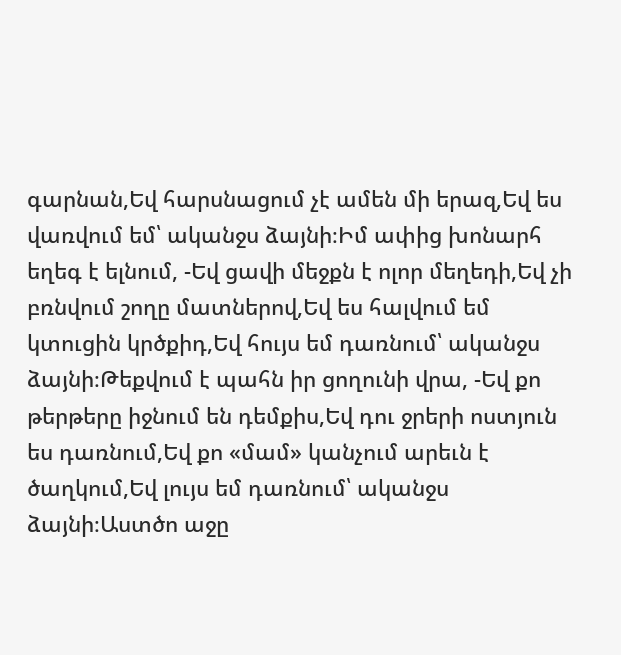գարնան,Եվ հարսնացում չէ ամեն մի երազ,Եվ ես վառվում եմ՝ ականջս ձայնի։Իմ ափից խոնարհ եղեգ է ելնում, -Եվ ցավի մեջքն է ոլոր մեղեդի,Եվ չի բռնվում շողը մատներով,Եվ ես հալվում եմ կտուցին կրծքիդ,Եվ հույս եմ դառնում՝ ականջս ձայնի։Թեքվում է պահն իր ցողունի վրա, -Եվ քո թերթերը իջնում են դեմքիս,Եվ դու ջրերի ոստյուն ես դառնում,Եվ քո «մամ» կանչում արեւն է ծաղկում,Եվ լույս եմ դառնում՝ ականջս ձայնի։Աստծո աջը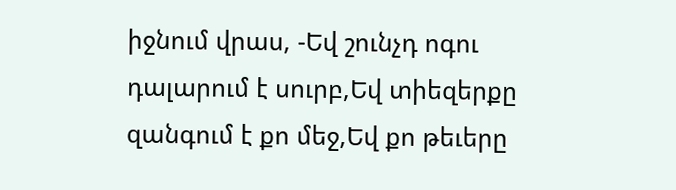իջնում վրաս, -Եվ շունչդ ոգու դալարում է սուրբ,Եվ տիեզերքը զանգում է քո մեջ,Եվ քո թեւերը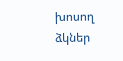խոսող ձկներ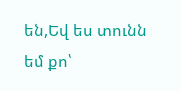են,Եվ ես տունն եմ քո՝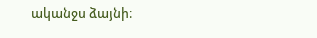ականջս ձայնի։